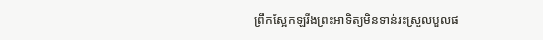ព្រឹកស្អែកឡរីងព្រះអាទិត្យមិនទាន់រះស្រួលបួលផ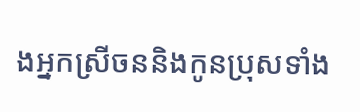ងអ្នកស្រីចននិងកូនប្រុសទាំង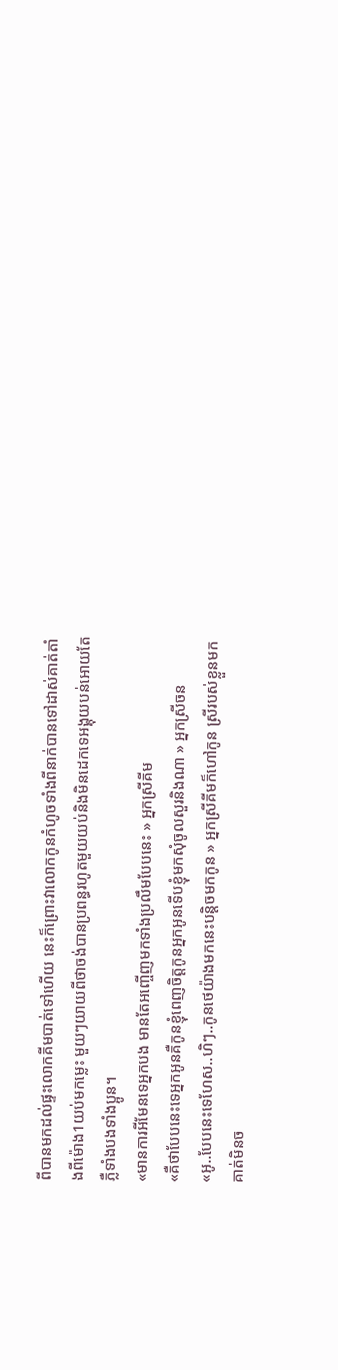ពីបានមកដល់ផ្ទះលោកគីមបាត់ទៅហេីយ នេះក៏ព្រោះវាលោកកូនកំហូចទាំងពីនាក់បានទៅដាស់គាត់តាំងពីម៉ោង1យប់មកម្លេះ មួយៗយាយពីថាចង់បានប្រពន្ធរហូតមួយយប់និងមិនដេកទេអង្គុយបន់អោយតែភ្លឺទាំងបងទាំងប្អូន។
«មានការអីមែនទេអ្នកបង មានតែអញ្ចេីញមកទាំងប្រលឹមបែបនេះ » អ្នកស្រីគីម
«គឺថាបែបនេះទេអ្នកអូនគឺកូនខ្ញុំពេញចិត្តកូនអ្នកអូនទេីបខ្ញុំមកសុំចូលសួរនិងណា » អ្នកស្រីចន
«អូ..បែបនេះទេហែស..ហិៗ..កូនថេយ៉ាងមកនេះបន្តិចមកកូន » អ្នកស្រីគីមក៏ហៅកូន ស្រីរបស់ខ្លួនមកគាត់មិនច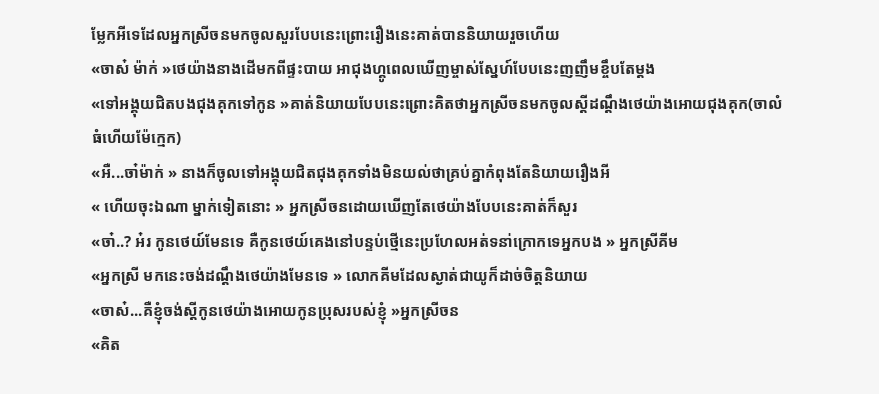ម្លែកអីទេដែលអ្នកស្រីចនមកចូលសួរបែបនេះព្រោះរឿងនេះគាត់បាននិយាយរួចហេីយ
«ចាស៎ ម៉ាក់ »ថេយ៉ាងនាងដេីមកពីផ្ទះបាយ អាជុងហ្គូពេលឃេីញម្ចាស់ស្នែហ៍បែបនេះញញឹមខ្ចឹបតែម្ដង
«ទៅអង្គុយជិតបងជុងគុកទៅកូន »គាត់និយាយបែបនេះព្រោះគិតថាអ្នកស្រីចនមកចូលស្ដីដណ្ដឹងថេយ៉ាងអោយជុងគុក(ចាលំធំហេីយម៉ែក្មេក)
«អឺ...ចា៎ម៉ាក់ » នាងក៏ចូលទៅអង្គុយជិតជុងគុកទាំងមិនយល់ថាគ្រប់គ្នាកំពុងតែនិយាយរឿងអី
« ហេីយចុះឯណា ម្នាក់ទៀតនោះ » អ្នកស្រីចនដោយឃេីញតែថេយ៉ាងបែបនេះគាត់ក៏សួរ
«ចា៎..? អ៎រ កូនថេយ៍មែនទេ គឺកូនថេយ៍គេងនៅបន្ទប់ថ្មេីនេះប្រហែលអត់ទនា់ក្រោកទេអ្នកបង » អ្នកស្រីគីម
«អ្នកស្រី មកនេះចង់ដណ្ដឹងថេយ៉ាងមែនទេ » លោកគីមដែលស្ងាត់ជាយូក៏ដាច់ចិត្តនិយាយ
«ចាស៎...គឺខ្ញុំចង់ស្ដីកូនថេយ៉ាងអោយកូនប្រុសរបស់ខ្ញុំ »អ្នកស្រីចន
«គិត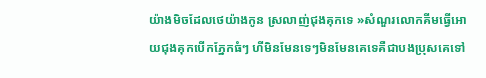យ៉ាងមិចដែលថេយ៉ាងកូន ស្រលាញ់ជុងគុកទេ »សំណួរលោកគីមធ្វេីអោយជុងគុកបេីកភ្នែកធំៗ ហីមិនមែនទេៗមិនមែនគេទេគឺជាបងប្រុសគេទៅ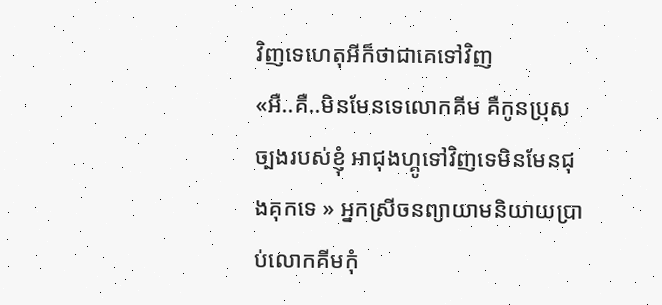វិញទេហេតុអីក៏ថាជាគេទៅវិញ
«អឺ..គឺ..មិនមែនទេលោកគីម គឺកូនប្រុសច្បងរបស់ខ្ញុំ អាជុងហ្គូទៅវិញទេមិនមែនជុងគុកទេ » អ្នកស្រីចនព្យាយាមនិយាយប្រាប់លោកគីមកុំ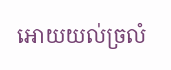អោយយល់ច្រលំ